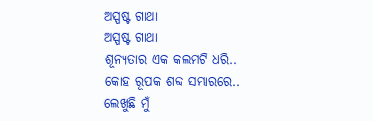ଅସ୍ପଷ୍ଟ ଗାଥା
ଅସ୍ପଷ୍ଟ ଗାଥା
ଶୂନ୍ୟତାର ଏକ କଲମଟି ଧରି..
କୋହ ରୂପକ ଶବ୍ଦ ସମ୍ଭାରରେ..
ଲେଖୁଛି ମୁଁ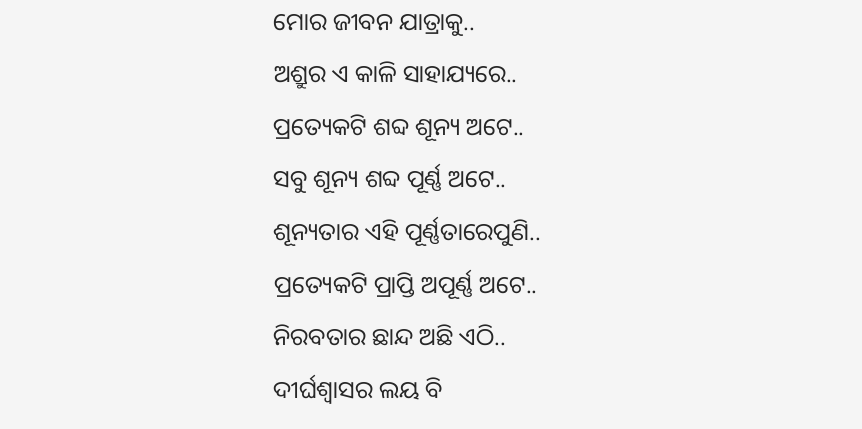ମୋର ଜୀବନ ଯାତ୍ରାକୁ..
ଅଶ୍ରୁର ଏ କାଳି ସାହାଯ୍ୟରେ..
ପ୍ରତ୍ୟେକଟି ଶବ୍ଦ ଶୂନ୍ୟ ଅଟେ..
ସବୁ ଶୂନ୍ୟ ଶବ୍ଦ ପୂର୍ଣ୍ଣ ଅଟେ..
ଶୂନ୍ୟତାର ଏହି ପୂର୍ଣ୍ଣତାରେପୁଣି..
ପ୍ରତ୍ୟେକଟି ପ୍ରାପ୍ତି ଅପୂର୍ଣ୍ଣ ଅଟେ..
ନିରବତାର ଛାନ୍ଦ ଅଛି ଏଠି..
ଦୀର୍ଘଶ୍ୱାସର ଲୟ ବି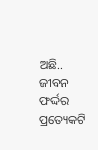ଅଛି..
ଜୀବନ ଫର୍ଦ୍ଦର ପ୍ରତ୍ୟେକଟି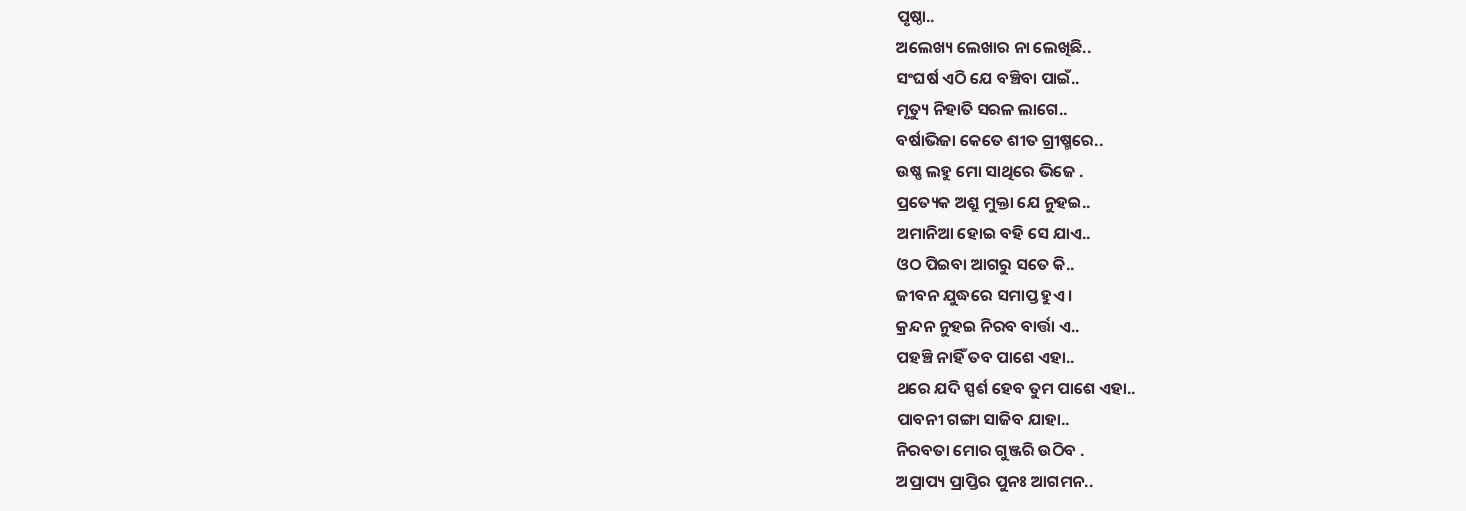ପୃଷ୍ଠା..
ଅଲେଖ୍ୟ ଲେଖାର ନା ଲେଖିଛି..
ସଂଘର୍ଷ ଏଠି ଯେ ବଞ୍ଚିବା ପାଇଁ..
ମୃତ୍ୟୁ ନିହାତି ସରଳ ଲାଗେ..
ବର୍ଷାଭିଜା କେତେ ଶୀତ ଗ୍ରୀଷ୍ମରେ..
ଉଷ୍ଣ ଲହୁ ମୋ ସାଥିରେ ଭିଜେ .
ପ୍ରତ୍ୟେକ ଅଶ୍ରୁ ମୁକ୍ତା ଯେ ନୁହଇ..
ଅମାନିଆ ହୋଇ ବହି ସେ ଯାଏ..
ଓଠ ପିଇବା ଆଗରୁ ସତେ କି..
ଜୀବନ ଯୁଦ୍ଧରେ ସମାପ୍ତ ହୁଏ ।
କ୍ରନ୍ଦନ ନୁହଇ ନିରବ ବାର୍ତ୍ତା ଏ..
ପହଞ୍ଚି ନାହିଁ ତବ ପାଶେ ଏହା..
ଥରେ ଯଦି ସ୍ପର୍ଶ ହେବ ତୁମ ପାଶେ ଏହା..
ପାବନୀ ଗଙ୍ଗା ସାଜିବ ଯାହା..
ନିରବତା ମୋର ଗୁଞ୍ଜରି ଉଠିବ .
ଅପ୍ରାପ୍ୟ ପ୍ରାପ୍ତିର ପୁନଃ ଆଗମନ..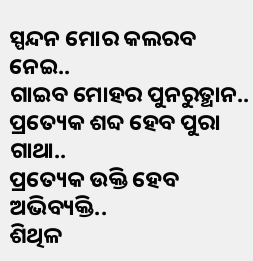ସ୍ପନ୍ଦନ ମୋର କଲରବ ନେଇ..
ଗାଇବ ମୋହର ପୁନରୁତ୍ଥାନ..
ପ୍ରତ୍ୟେକ ଶବ୍ଦ ହେବ ପୁରା ଗାଥା..
ପ୍ରତ୍ୟେକ ଉକ୍ତି ହେବ ଅଭିବ୍ୟକ୍ତି..
ଶିଥିଳ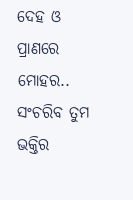ଦେହ ଓ ପ୍ରାଣରେ ମୋହର..
ସଂଚରିବ ତୁମ ଭକ୍ତିର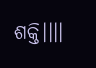ଶକ୍ତି।।।।